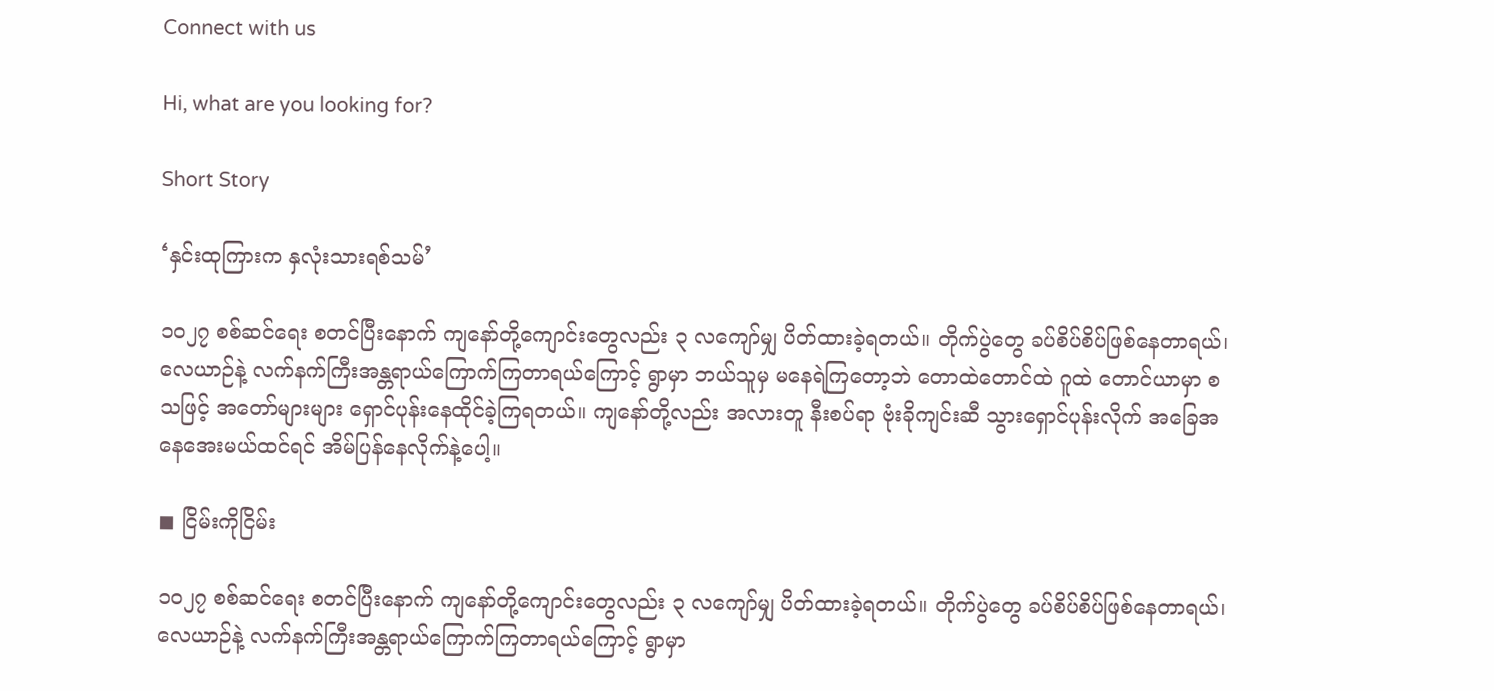Connect with us

Hi, what are you looking for?

Short Story

‘နှင်းထုကြားက နှလုံးသားရစ်သမ်’

၁၀၂၇ စစ်ဆင်ရေး စတင်ပြီးနောက် ကျနော်တို့ကျောင်းတွေလည်း ၃ လကျော်မျှ ပိတ်ထားခဲ့ရတယ်။ တိုက်ပွဲတွေ ခပ်စိပ်စိပ်ဖြစ်နေတာရယ်၊ လေယာဉ်နဲ့ လက်နက်ကြီးအန္တရာယ်ကြောက်ကြတာရယ်ကြောင့် ရွာမှာ ဘယ်သူမှ မနေရဲကြတော့ဘဲ တောထဲတောင်ထဲ ဂူထဲ တောင်ယာမှာ စသဖြင့် အတော်များများ ရှောင်ပုန်းနေထိုင်ခဲ့ကြရတယ်။ ကျနော်တို့လည်း အလားတူ နီးစပ်ရာ ဗုံးခိုကျင်းဆီ သွားရှောင်ပုန်းလိုက် အခြေအနေအေးမယ်ထင်ရင် အိမ်ပြန်နေလိုက်နဲ့ပေါ့။

◼ ငြိမ်းကိုငြိမ်း

၁၀၂၇ စစ်ဆင်ရေး စတင်ပြီးနောက် ကျနော်တို့ကျောင်းတွေလည်း ၃ လကျော်မျှ ပိတ်ထားခဲ့ရတယ်။ တိုက်ပွဲတွေ ခပ်စိပ်စိပ်ဖြစ်နေတာရယ်၊ လေယာဉ်နဲ့ လက်နက်ကြီးအန္တရာယ်ကြောက်ကြတာရယ်ကြောင့် ရွာမှာ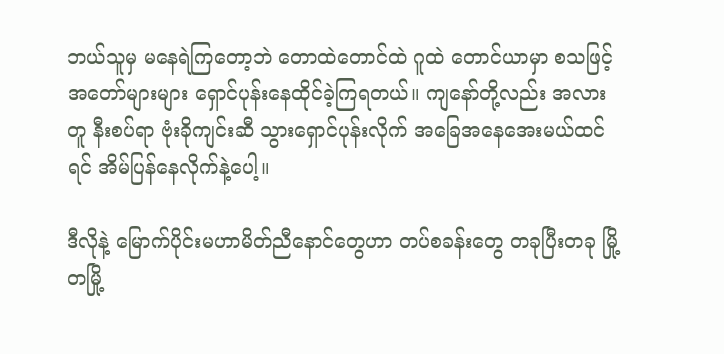ဘယ်သူမှ မနေရဲကြတော့ဘဲ တောထဲတောင်ထဲ ဂူထဲ တောင်ယာမှာ စသဖြင့် အတော်များများ ရှောင်ပုန်းနေထိုင်ခဲ့ကြရတယ်။ ကျနော်တို့လည်း အလားတူ နီးစပ်ရာ ဗုံးခိုကျင်းဆီ သွားရှောင်ပုန်းလိုက် အခြေအနေအေးမယ်ထင်ရင် အိမ်ပြန်နေလိုက်နဲ့ပေါ့။

ဒီလိုနဲ့ မြောက်ပိုင်းမဟာမိတ်ညီနောင်တွေဟာ တပ်စခန်းတွေ တခုပြီးတခု မြို့တမြို့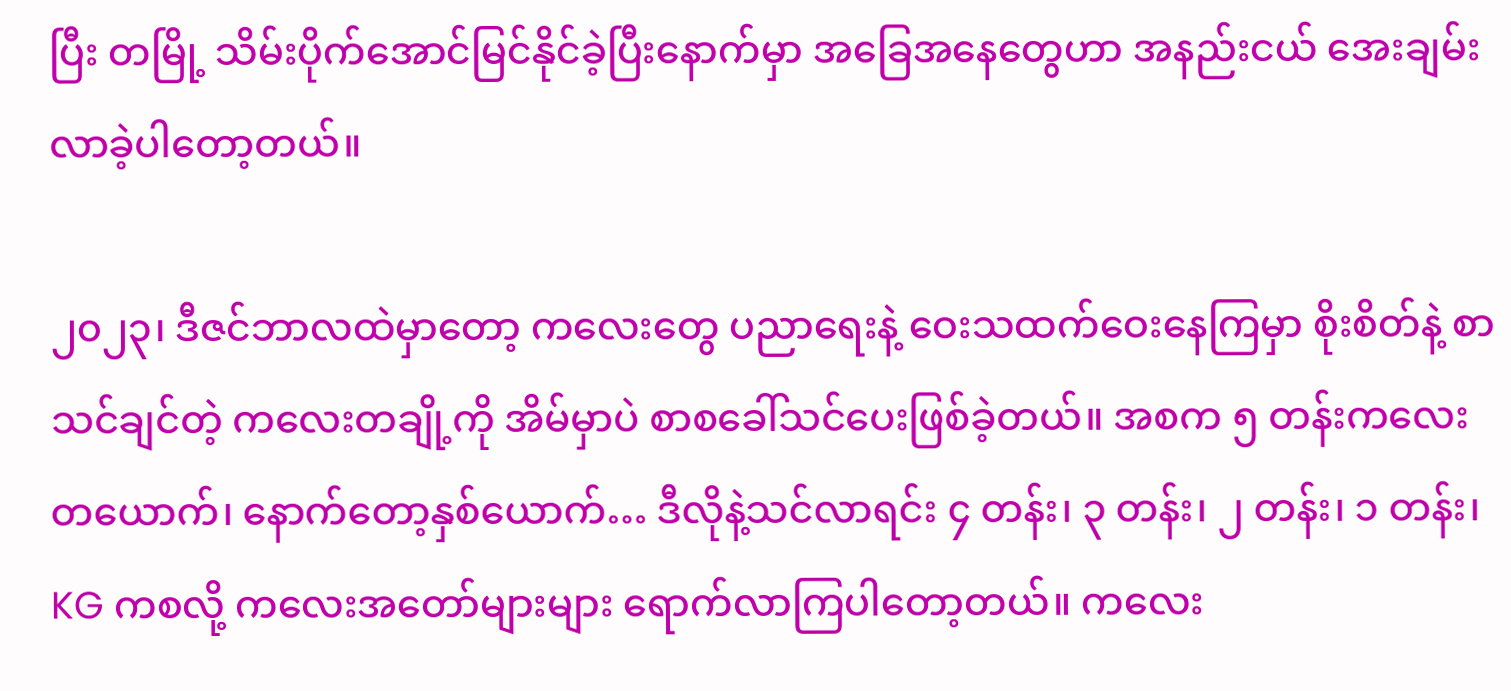ပြီး တမြို့ သိမ်းပိုက်အောင်မြင်နိုင်ခဲ့ပြီးနောက်မှာ အခြေအနေတွေဟာ အနည်းငယ် အေးချမ်းလာခဲ့ပါတော့တယ်။

၂၀၂၃၊ ဒီဇင်ဘာလထဲမှာတော့ ကလေးတွေ ပညာရေးနဲ့ ဝေးသထက်ဝေးနေကြမှာ စိုးစိတ်နဲ့ စာသင်ချင်တဲ့ ကလေးတချို့ကို အိမ်မှာပဲ စာစခေါ်သင်ပေးဖြစ်ခဲ့တယ်။ အစက ၅ တန်းကလေးတယောက်၊ နောက်တော့နှစ်ယောက်… ဒီလိုနဲ့သင်လာရင်း ၄ တန်း၊ ၃ တန်း၊ ၂ တန်း၊ ၁ တန်း၊ KG ကစလို့ ကလေးအတော်များများ ရောက်လာကြပါတော့တယ်။ ကလေး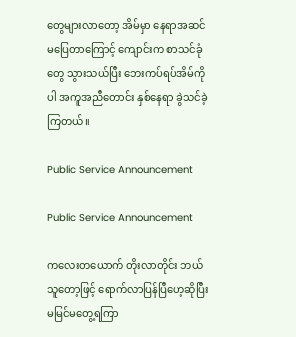တွေများလာတော့ အိမ်မှာ နေရာအဆင်မပြေတာကြောင့် ကျောင်းက စာသင်ခုံတွေ သွားသယ်ပြီး ဘေးကပ်ရပ်အိမ်ကိုပါ အကူအညီတောင်း နှစ်နေရာ ခွဲသင်ခဲ့ကြတယ်။

Public Service Announcement

Public Service Announcement

ကလေးတယောက် တိုးလာတိုင်း ဘယ်သူတော့ဖြင့် ရောက်လာပြန်ပြီဟေ့ဆိုပြီး မမြင်မတွေ့ရကြာ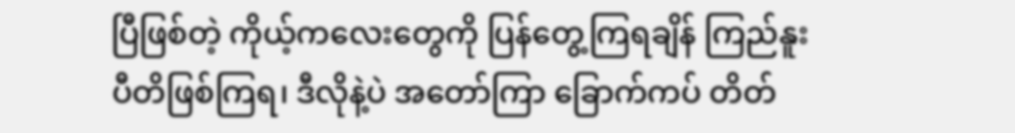ပြီဖြစ်တဲ့ ကိုယ့်ကလေးတွေကို ပြန်တွေ့ကြရချိန် ကြည်နူးပီတိဖြစ်ကြရ၊ ဒီလိုနဲ့ပဲ အတော်ကြာ ခြောက်ကပ် တိတ်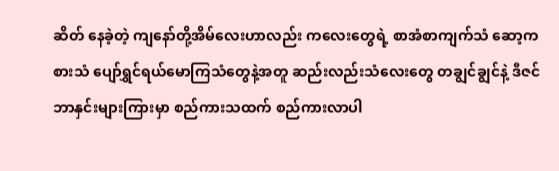ဆိတ် နေခဲ့တဲ့ ကျနော်တို့အိမ်လေးဟာလည်း ကလေးတွေရဲ့ စာအံစာကျက်သံ ဆော့ကစားသံ ပျော်ရွှင်ရယ်မောကြသံတွေနဲ့အတူ ဆည်းလည်းသံလေးတွေ တချွင်ချွင်နဲ့ ဒီဇင်ဘာနှင်းများကြားမှာ စည်ကားသထက် စည်ကားလာပါ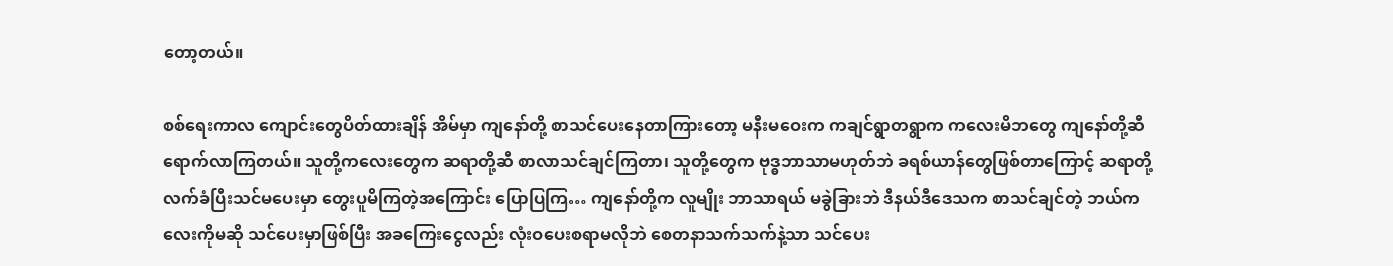တော့တယ်။

စစ်ရေးကာလ ကျောင်းတွေပိတ်ထားချိန် အိမ်မှာ ကျနော်တို့ စာသင်ပေးနေတာကြားတော့ မနီးမဝေးက ကချင်ရွာတရွာက ကလေးမိဘတွေ ကျနော်တို့ဆီ ရောက်လာကြတယ်။ သူတို့ကလေးတွေက ဆရာတို့ဆီ စာလာသင်ချင်ကြတာ၊ သူတို့တွေက ဗုဒ္ဓဘာသာမဟုတ်ဘဲ ခရစ်ယာန်တွေဖြစ်တာကြောင့် ဆရာတို့ လက်ခံပြီးသင်မပေးမှာ တွေးပူမိကြတဲ့အကြောင်း ပြောပြကြ… ကျနော်တို့က လူမျိုး ဘာသာရယ် မခွဲခြားဘဲ ဒီနယ်ဒီဒေသက စာသင်ချင်တဲ့ ဘယ်ကလေးကိုမဆို သင်ပေးမှာဖြစ်ပြီး အခကြေးငွေလည်း လုံးဝပေးစရာမလိုဘဲ စေတနာသက်သက်နဲ့သာ သင်ပေး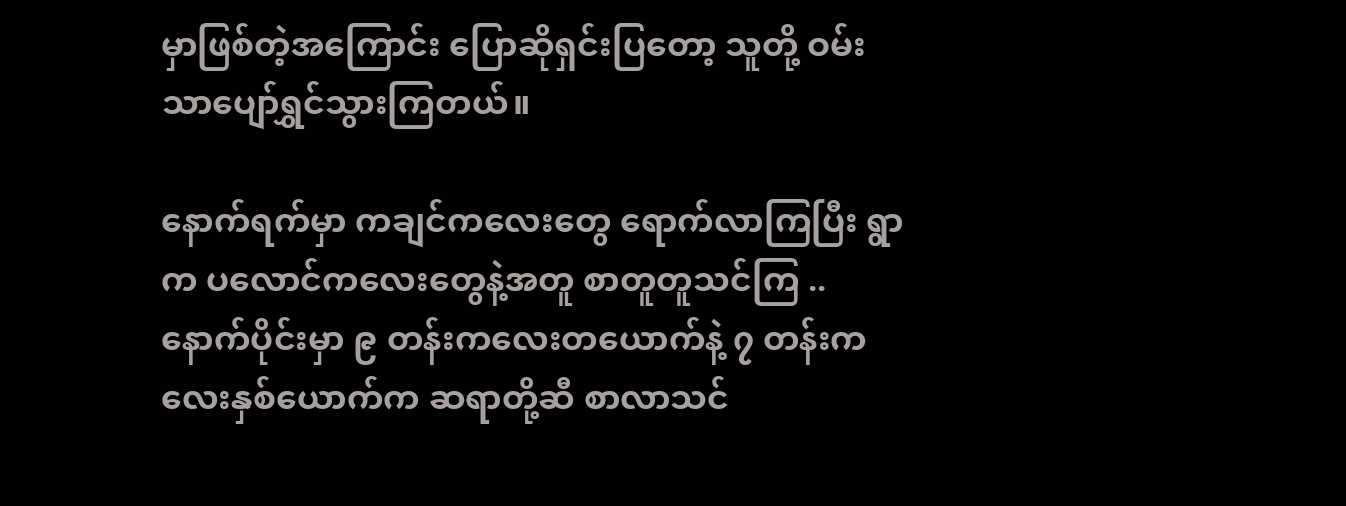မှာဖြစ်တဲ့အကြောင်း ပြောဆိုရှင်းပြတော့ သူတို့ ဝမ်းသာပျော်ရွှင်သွားကြတယ်။

နောက်ရက်မှာ ကချင်ကလေးတွေ ရောက်လာကြပြီး ရွာက ပလောင်ကလေးတွေနဲ့အတူ စာတူတူသင်ကြ .. နောက်ပိုင်းမှာ ၉ တန်းကလေးတယောက်နဲ့ ၇ တန်းကလေးနှစ်ယောက်က ဆရာတို့ဆီ စာလာသင်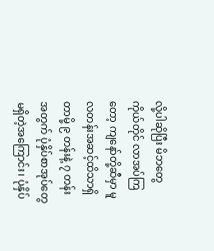လို့ပါဆိုပြီး မိဘတွေကိုယ်တိုင် လာအပ်ကြတော့ ကျနော်တို့ဆီမှာ မူလတန်းအဆင့်ထိသာရှိတာမို့ ၉ တန်းနဲ့ ၇ တန်းအတွက် ပုံနှိပ်စာအုပ်တွေ မရှိတဲ့အကြောင်း၊ ပုံနှိပ်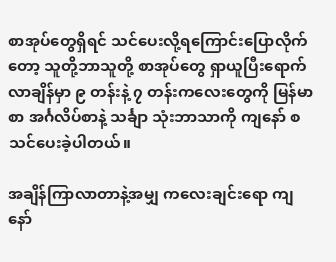စာအုပ်တွေရှိရင် သင်ပေးလို့ရကြောင်းပြောလိုက်တော့ သူတို့ဘာသူတို့ စာအုပ်တွေ ရှာယူပြီးရောက်လာချိန်မှာ ၉ တန်းနဲ့ ၇ တန်းကလေးတွေကို မြန်မာစာ အင်္ဂလိပ်စာနဲ့ သင်္ချာ သုံးဘာသာကို ကျနော် စသင်ပေးခဲ့ပါတယ်။

အချိန်ကြာလာတာနဲ့အမျှ ကလေးချင်းရော ကျနော်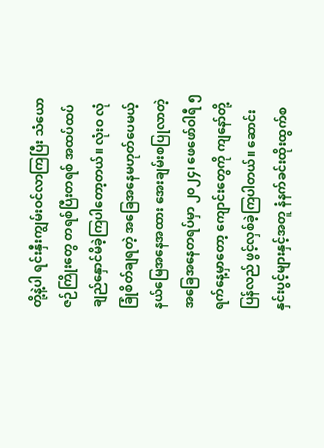တို့နဲ့ပါ ရင်းနှီးကျွမ်းဝင်လာကြပြီး သံယောဇဉ်ကြိုးတွေ တရစ်ပြီးတရစ် အထပ်ထပ်ချည်နှောင်မိခဲ့ကြပါတော့တယ်။ လုံးဝ လုံခြုံစိတ်ချရတဲ့ အခြေအနေမဟုတ်ပေမယ့် နယ်မြေအနေအထား အေးချမ်းစပြုလာတဲ့ အခြေအနေတရပ်မှာ ၂၀၂၄၊ ဖေဖော်ဝါရီ ၅ ရက်နေ့မှာတော့ ကျောင်းတွေကို ကျနော်တို့ပြန်လည် ဖွင့်လှစ်ခဲ့ကြပါတယ်။ ဆောင်းနှင်းပွင့်များနှင့်အတူ နံနက်ခင်းထိုးထွက်စ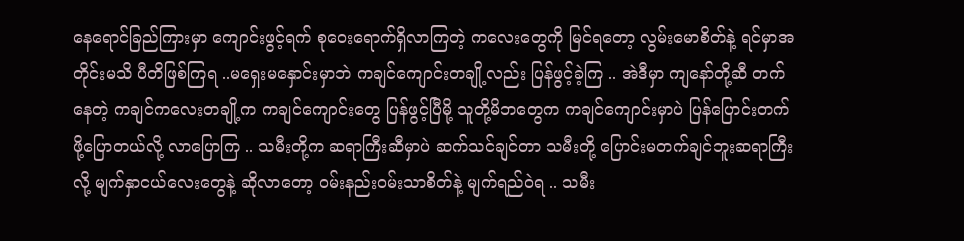နေရောင်ခြည်ကြားမှာ ကျောင်းဖွင့်ရက် စုဝေးရောက်ရှိလာကြတဲ့ ကလေးတွေကို မြင်ရတော့ လွမ်းမောစိတ်နဲ့ ရင်မှာအတိုင်းမသိ ပီတိဖြစ်ကြရ ..မရှေးမနှောင်းမှာဘဲ ကချင်ကျောင်းတချို့လည်း ပြန်ဖွင့်ခဲ့ကြ .. အဲဒီမှာ ကျနော်တို့ဆီ တက်နေတဲ့ ကချင်ကလေးတချို့က ကချင်ကျောင်းတွေ ပြန်ဖွင့်ပြီမို့ သူတို့မိဘတွေက ကချင်ကျောင်းမှာပဲ ပြန်ပြောင်းတက်ဖို့ပြောတယ်လို့ လာပြောကြ .. သမီးတို့က ဆရာကြီးဆီမှာပဲ ဆက်သင်ချင်တာ သမီးတို့ ပြောင်းမတက်ချင်ဘူးဆရာကြီးလို့ မျက်နှာငယ်လေးတွေနဲ့ ဆိုလာတော့ ဝမ်းနည်းဝမ်းသာစိတ်နဲ့ မျက်ရည်ဝဲရ .. သမီး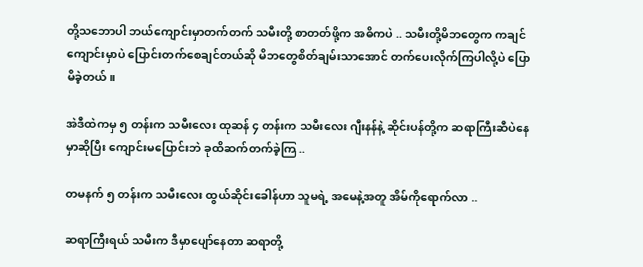တို့သဘောပါ ဘယ်ကျောင်းမှာတက်တက် သမီးတို့ စာတတ်ဖို့က အဓိကပဲ .. သမီးတို့မိဘတွေက ကချင်ကျောင်းမှာပဲ ပြောင်းတက်စေချင်တယ်ဆို မိဘတွေစိတ်ချမ်းသာအောင် တက်ပေးလိုက်ကြပါလို့ပဲ ပြောမိခဲ့တယ်။

အဲဒီထဲကမှ ၅ တန်းက သမီးလေး ထုဆန် ၄ တန်းက သမီးလေး ဂျီးနန်နဲ့ ဆိုင်းပန်တို့က ဆရာကြီးဆီပဲနေမှာဆိုပြီး ကျောင်းမပြောင်းဘဲ ခုထိဆက်တက်ခဲ့ကြ ..

တမနက် ၅ တန်းက သမီးလေး ထွယ်ဆိုင်းခေါန်ဟာ သူမရဲ့ အမေနဲ့အတူ အိမ်ကိုရောက်လာ ..

ဆရာကြီးရယ် သမီးက ဒီမှာပျော်နေတာ ဆရာတို့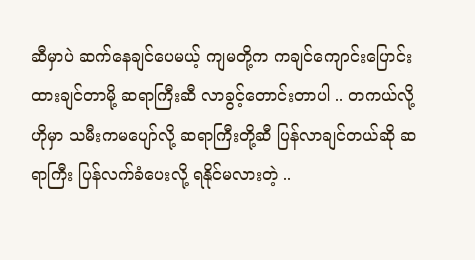ဆီမှာပဲ ဆက်နေချင်ပေမယ့် ကျမတို့က ကချင်ကျောင်းပြောင်းထားချင်တာမို့ ဆရာကြီးဆီ လာခွင့်တောင်းတာပါ .. တကယ်လို့ ဟိုမှာ သမီးကမပျော်လို့ ဆရာကြီးတို့ဆီ ပြန်လာချင်တယ်ဆို ဆရာကြီး ပြန်လက်ခံပေးလို့ ရနိုင်မလားတဲ့ ..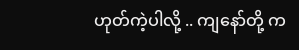ဟုတ်ကဲ့ပါလို့ .. ကျနော်တို့ က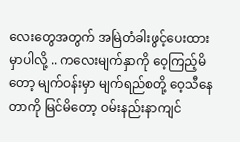လေးတွေအတွက် အမြဲတံခါးဖွင့်ပေးထားမှာပါလို့ .. ကလေးမျက်နှာကို ဝေ့ကြည့်မိတော့ မျက်ဝန်းမှာ မျက်ရည်စတို့ ဝေ့သီနေတာကို မြင်မိတော့ ဝမ်းနည်းနာကျင်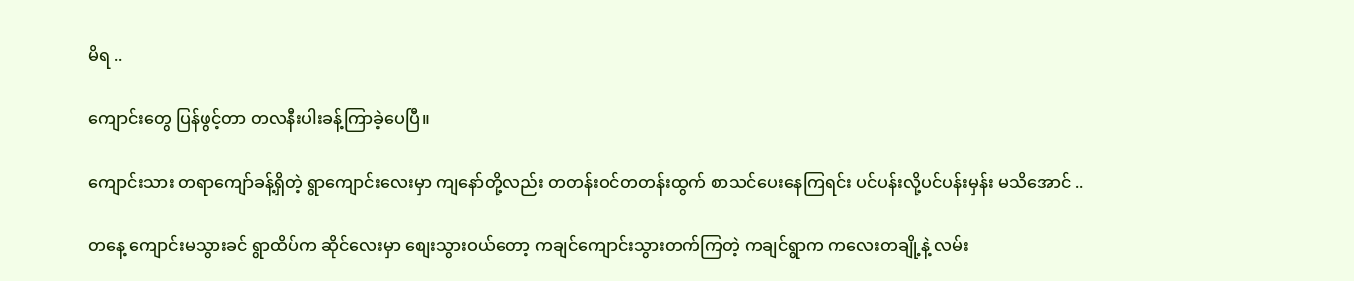မိရ ..

ကျောင်းတွေ ပြန်ဖွင့်တာ တလနီးပါးခန့်ကြာခဲ့ပေပြီ။

ကျောင်းသား တရာကျော်ခန့်ရှိတဲ့ ရွာကျောင်းလေးမှာ ကျနော်တို့လည်း တတန်းဝင်တတန်းထွက် စာသင်ပေးနေကြရင်း ပင်ပန်းလို့ပင်ပန်းမှန်း မသိအောင် ..

တနေ့ ကျောင်းမသွားခင် ရွာထိပ်က ဆိုင်လေးမှာ စျေးသွားဝယ်တော့ ကချင်ကျောင်းသွားတက်ကြတဲ့ ကချင်ရွာက ကလေးတချို့နဲ့ လမ်း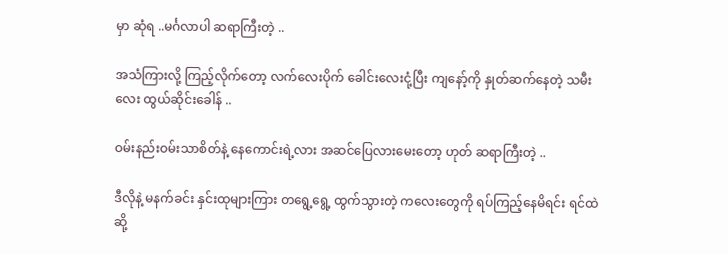မှာ ဆုံရ ..မင်္ဂလာပါ ဆရာကြီးတဲ့ ..

အသံကြားလို့ ကြည့်လိုက်တော့ လက်လေးပိုက် ခေါင်းလေးငုံ့ပြီး ကျနော့်ကို နှုတ်ဆက်နေတဲ့ သမီးလေး ထွယ်ဆိုင်းခေါန် ..

ဝမ်းနည်းဝမ်းသာစိတ်နဲ့ နေကောင်းရဲ့လား အဆင်ပြေလားမေးတော့ ဟုတ် ဆရာကြီးတဲ့ ..

ဒီလိုနဲ့ မနက်ခင်း နှင်းထုများကြား တရွေ့ရွေ့ ထွက်သွားတဲ့ ကလေးတွေကို ရပ်ကြည့်နေမိရင်း ရင်ထဲ ဆို့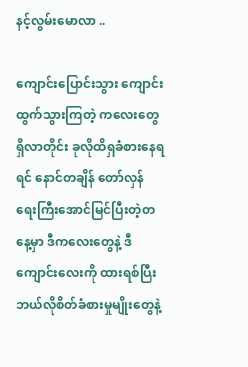နင့်လွမ်းမောလာ ..

ကျောင်းပြောင်းသွား ကျောင်းထွက်သွားကြတဲ့ ကလေးတွေရှိလာတိုင်း ခုလိုထိရှခံစားနေရရင် နောင်တချိန် တော်လှန်ရေးကြီးအောင်မြင်ပြီးတဲ့တနေ့မှာ ဒီကလေးတွေနဲ့ ဒီကျောင်းလေးကို ထားရစ်ပြီး ဘယ်လိုစိတ်ခံစားမှုမျိုးတွေနဲ့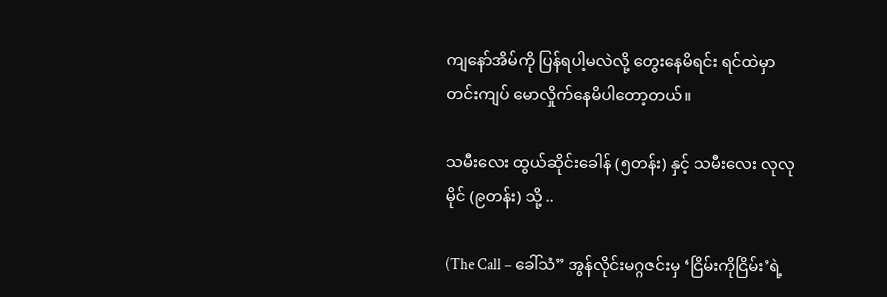ကျနော်အိမ်ကို ပြန်ရပါ့မလဲလို့ တွေးနေမိရင်း ရင်ထဲမှာ တင်းကျပ် မောလှိုက်နေမိပါတော့တယ်။

သမီးလေး ထွယ်ဆိုင်းခေါန် (၅တန်း) နှင့် သမီးလေး လုလုမိုင် (၉တန်း) သို့ ..

(The Call – ခေါ်သံ” အွန်လိုင်းမဂ္ဂဇင်းမှ ‘ငြိမ်းကိုငြိမ်း’ရဲ့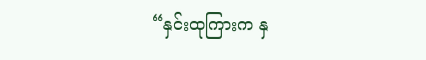“နှင်းထုကြားက နှ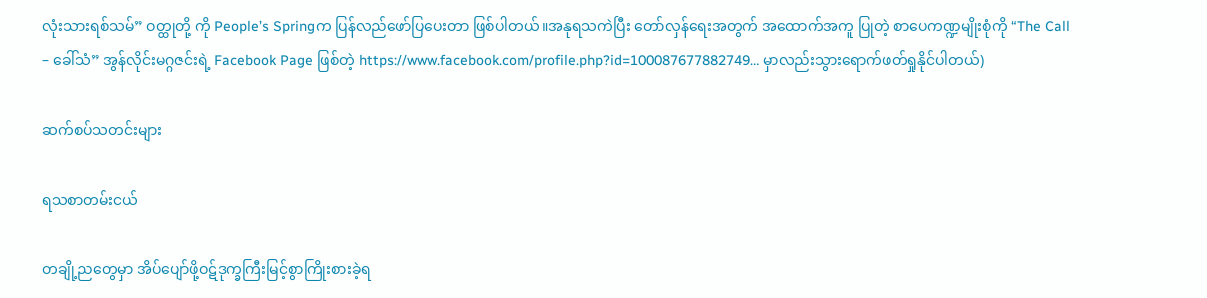လုံးသားရစ်သမ်” ဝတ္ထုတို့ ကို People’s Springက ပြန်လည်ဖော်ပြပေးတာ ဖြစ်ပါတယ်။အနုရသကဲပြီး တော်လှန်ရေးအတွက် အထောက်အကူ ပြုတဲ့ စာပေကဏ္ဍမျိုးစုံကို “The Call – ခေါ်သံ” အွန်လိုင်းမဂ္ဂဇင်းရဲ့ Facebook Page ဖြစ်တဲ့ https://www.facebook.com/profile.php?id=100087677882749… မှာလည်းသွားရောက်ဖတ်ရှုနိုင်ပါတယ်)

ဆက်စပ်သတင်းများ

ရသစာတမ်းငယ်

တချို့ညတွေမှာ အိပ်ပျော်ဖို့ဝဋ်ဒုက္ခကြီးမြင့်စွာကြိုးစားခဲ့ရ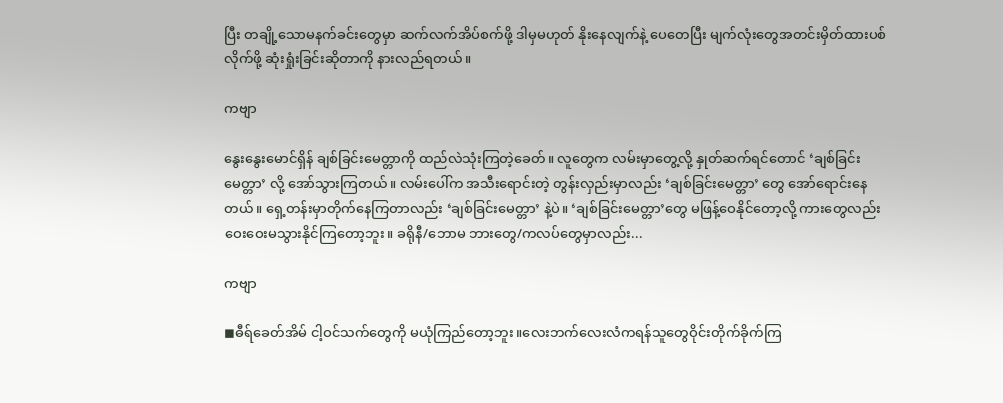ပြီး တချို့သောမနက်ခင်းတွေမှာ ဆက်လက်အိပ်စက်ဖို့ ဒါမှမဟုတ် နိုးနေလျက်နဲ့ ပေတေပြီး မျက်လုံးတွေအတင်းမှိတ်ထားပစ်လိုက်ဖို့ ဆုံးရှုံးခြင်းဆိုတာကို နားလည်ရတယ်။

ကဗျာ

နွေးနွေးမောင်ရှိန် ချစ်ခြင်းမေတ္တာကို ထည်လဲသုံးကြတဲ့ခေတ်။ လူတွေက လမ်းမှာတွေ့လို့ နှုတ်ဆက်ရင်တောင် ‘ချစ်ခြင်းမေတ္တာ’ လို့ အော်သွားကြတယ်။ လမ်းပေါ်က အသီးရောင်းတဲ့ တွန်းလှည်းမှာလည်း ‘ချစ်ခြင်းမေတ္တာ’ တွေ အော်ရောင်းနေတယ်။ ရှေ့တန်းမှာတိုက်နေကြတာလည်း ‘ချစ်ခြင်းမေတ္တာ’ နဲ့ပဲ။ ‘ချစ်ခြင်းမေတ္တာ’တွေ မဖြန့်ဝေနိုင်တော့လို့ ကားတွေလည်း ဝေးဝေးမသွားနိုင်ကြတော့ဘူး။ ခရိုနီ/ဘောမ ဘားတွေ/ကလပ်တွေမှာလည်း...

ကဗျာ

◼ဓီရ်ခေတ်အိမ် ငါ့ဝင်သက်တွေကို မယုံကြည်တော့ဘူး။လေးဘက်လေးလံကရန်သူတွေဝိုင်းတိုက်ခိုက်ကြ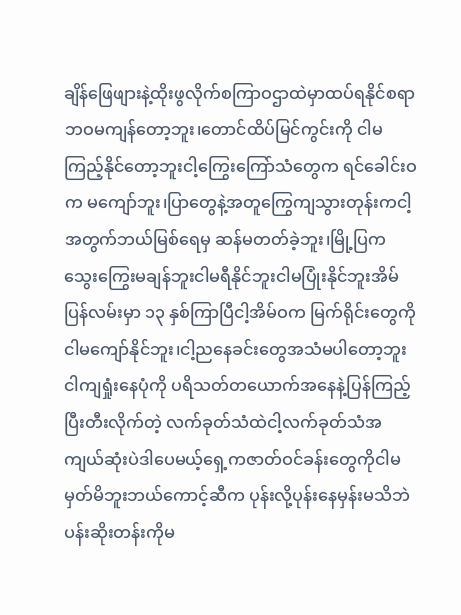ချိန်ဖြေဖျားနဲ့ထိုးဖွလိုက်စကြာဝဌာထဲမှာထပ်ရနိုင်စရာ ဘဝမကျန်တော့ဘူး၊တောင်ထိပ်မြင်ကွင်းကို ငါမကြည့်နိုင်တော့ဘူးငါ့ကြွေးကြော်သံတွေက ရင်ခေါင်းဝက မကျော်ဘူး၊ပြာတွေနဲ့အတူကြွေကျသွားတုန်းကငါ့အတွက်ဘယ်မြစ်ရေမှ ဆန်မတတ်ခဲ့ဘူး၊မြို့ပြက သွေးကြွေးမချန်ဘူးငါမရီနိုင်ဘူးငါမပြုံးနိုင်ဘူးအိမ်ပြန်လမ်းမှာ ၁၃ နှစ်ကြာပြီငါ့အိမ်ဝက မြက်ရိုင်းတွေကိုငါမကျော်နိုင်ဘူး၊ငါ့ညနေခင်းတွေအသံမပါတော့ဘူးငါကျရှုံးနေပုံကို ပရိသတ်တယောက်အနေနဲ့ပြန်ကြည့်ပြီးတီးလိုက်တဲ့ လက်ခုတ်သံထဲငါ့လက်ခုတ်သံအကျယ်ဆုံးပဲဒါပေမယ့်ရှေ့ကဇာတ်ဝင်ခန်းတွေကိုငါမမှတ်မိဘူးဘယ်ကောင့်ဆီက ပုန်းလို့ပုန်းနေမှန်းမသိဘဲပန်းဆိုးတန်းကိုမ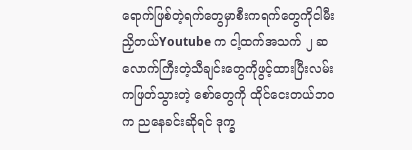ရောက်ဖြစ်တဲ့ရက်တွေမှာစီးကရက်တွေကိုငါမီးညှိတယ်Youtube က ငါ့ထက်အသက် ၂ ဆလောက်ကြီးတဲ့သီချင်းတွေကိုဖွင့်ထားပြီးလမ်းကဖြတ်သွားတဲ့ စော်တွေကို ထိုင်ငေးတယ်ဘဝက ညနေခင်းဆိုရင် ဒုက္ခ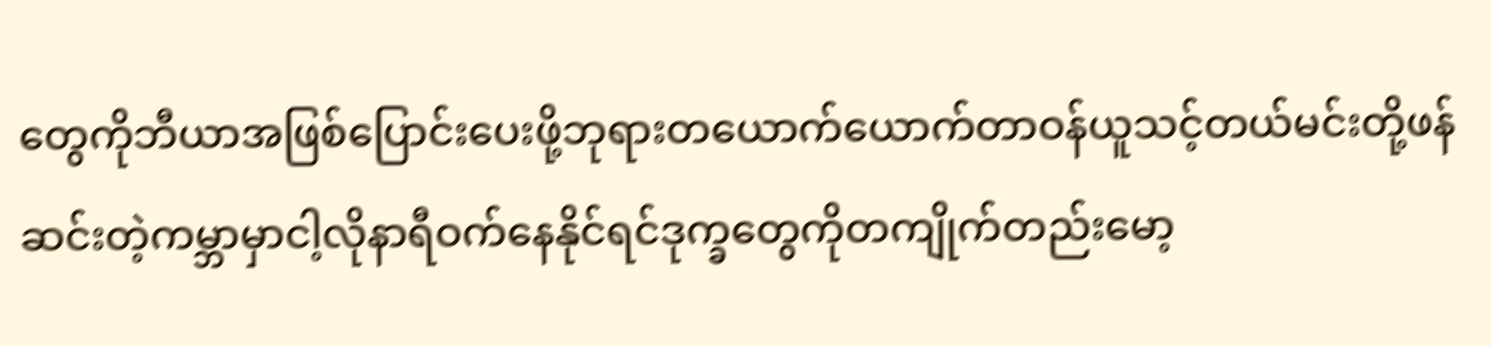တွေကိုဘီယာအဖြစ်ပြောင်းပေးဖို့ဘုရားတယောက်ယောက်တာဝန်ယူသင့်တယ်မင်းတို့ဖန်ဆင်းတဲ့ကမ္ဘာမှာငါ့လိုနာရီဝက်နေနိုင်ရင်ဒုက္ခတွေကိုတကျိုက်တည်းမော့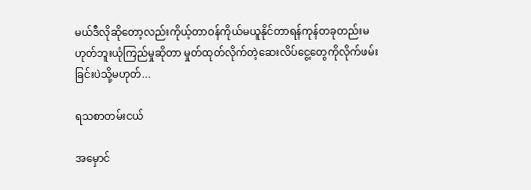မယ်ဒီလိုဆိုတော့လည်းကိုယ့်တာဝန်ကိုယ်မယူနိုင်တာရန်ကုန်တခုတည်းမဟုတ်ဘူးယုံကြည်မှုဆိုတာ မှုတ်ထုတ်လိုက်တဲ့ဆေးလိပ်ငွေ့တွေကိုလိုက်ဖမ်းခြင်းပဲသို့မဟုတ်...

ရသစာတမ်းငယ်

အမှောင်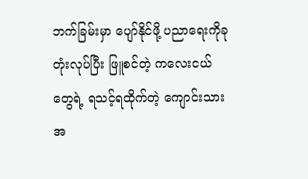ဘက်ခြမ်းမှာ ပျော်နိုင်ဖို့ ပညာရေးကိုခုတုံးလုပ်ပြီး ဖြူစင်တဲ့ ကလေးငယ်တွေရဲ့ ရသင့်ရထိုက်တဲ့ ကျောင်းသား အ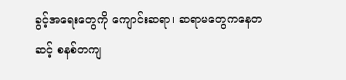ခွင့်အရေးတွေကို ကျောင်းဆရာ၊ ဆရာမတွေကနေတဆင့် စနစ်တကျ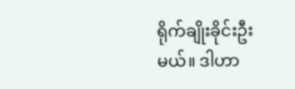ရိုက်ချိုးခိုင်းဦးမယ်။ ဒါဟာ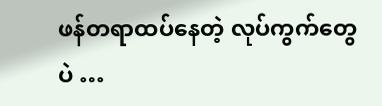ဖန်တရာထပ်နေတဲ့ လုပ်ကွက်တွေပဲ …